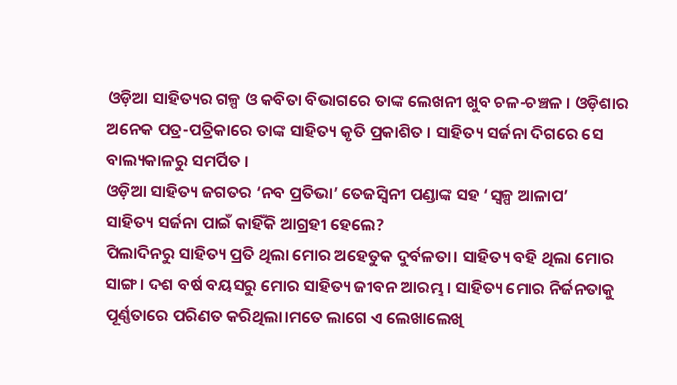ଓଡ଼ିଆ ସାହିତ୍ୟର ଗଳ୍ପ ଓ କବିତା ବିଭାଗରେ ତାଙ୍କ ଲେଖନୀ ଖୁବ ଚଳ-ଚଞ୍ଚଳ । ଓଡ଼ିଶାର ଅନେକ ପତ୍ର-ପତ୍ରିକାରେ ତାଙ୍କ ସାହିତ୍ୟ କୃତି ପ୍ରକାଶିତ । ସାହିତ୍ୟ ସର୍ଜନା ଦିଗରେ ସେ ବାଲ୍ୟକାଳରୁ ସମର୍ପିତ ।
ଓଡ଼ିଆ ସାହିତ୍ୟ ଜଗତର ‘ନବ ପ୍ରତିଭା’ ତେଜସ୍ଵିନୀ ପଣ୍ଡାଙ୍କ ସହ ‘ସ୍ୱଳ୍ପ ଆଳାପ’
ସାହିତ୍ୟ ସର୍ଜନା ପାଇଁ କାହିଁକି ଆଗ୍ରହୀ ହେଲେ?
ପିଲାଦିନରୁ ସାହିତ୍ୟ ପ୍ରତି ଥିଲା ମୋର ଅହେତୁକ ଦୁର୍ବଳତା। ସାହିତ୍ୟ ବହି ଥିଲା ମୋର ସାଙ୍ଗ। ଦଶ ବର୍ଷ ବୟସରୁ ମୋର ସାହିତ୍ୟ ଜୀବନ ଆରମ୍ଭ। ସାହିତ୍ୟ ମୋର ନିର୍ଜନତାକୁ ପୂର୍ଣ୍ଣତାରେ ପରିଣତ କରିଥିଲା।ମତେ ଲାଗେ ଏ ଲେଖାଲେଖି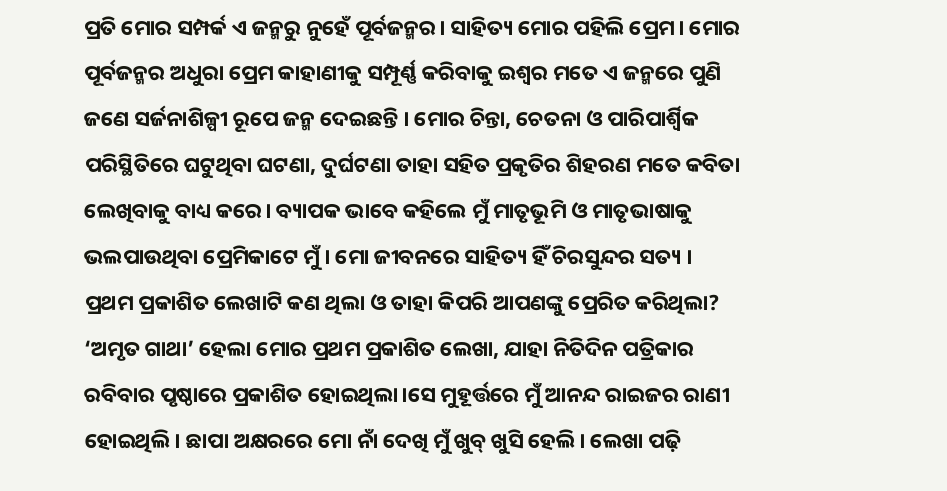ପ୍ରତି ମୋର ସମ୍ପର୍କ ଏ ଜନ୍ମରୁ ନୁହେଁ ପୂର୍ବଜନ୍ମର। ସାହିତ୍ୟ ମୋର ପହିଲି ପ୍ରେମ। ମୋର ପୂର୍ବଜନ୍ମର ଅଧୁରା ପ୍ରେମ କାହାଣୀକୁ ସମ୍ପୂର୍ଣ୍ଣ କରିବାକୁ ଇଶ୍ଵର ମତେ ଏ ଜନ୍ମରେ ପୁଣି ଜଣେ ସର୍ଜନାଶିଳ୍ପୀ ରୂପେ ଜନ୍ମ ଦେଇଛନ୍ତି । ମୋର ଚିନ୍ତା, ଚେତନା ଓ ପାରିପାର୍ଶ୍ବିକ ପରିସ୍ଥିତିରେ ଘଟୁଥିବା ଘଟଣା, ଦୁର୍ଘଟଣା ତାହା ସହିତ ପ୍ରକୃତିର ଶିହରଣ ମତେ କବିତା ଲେଖିବାକୁ ବାଧ୍ୟ କରେ। ବ୍ୟାପକ ଭାବେ କହିଲେ ମୁଁ ମାତୃଭୂମି ଓ ମାତୃଭାଷାକୁ ଭଲପାଉଥିବା ପ୍ରେମିକାଟେ ମୁଁ । ମୋ ଜୀବନରେ ସାହିତ୍ୟ ହିଁ ଚିରସୁନ୍ଦର ସତ୍ୟ ।
ପ୍ରଥମ ପ୍ରକାଶିତ ଲେଖାଟି କଣ ଥିଲା ଓ ତାହା କିପରି ଆପଣଙ୍କୁ ପ୍ରେରିତ କରିଥିଲା?
‘ଅମୃତ ଗାଥା’ ହେଲା ମୋର ପ୍ରଥମ ପ୍ରକାଶିତ ଲେଖା, ଯାହା ନିତିଦିନ ପତ୍ରିକାର ରବିବାର ପୃଷ୍ଠାରେ ପ୍ରକାଶିତ ହୋଇଥିଲା।ସେ ମୁହୂର୍ତ୍ତରେ ମୁଁ ଆନନ୍ଦ ରାଇଜର ରାଣୀ ହୋଇଥିଲି। ଛାପା ଅକ୍ଷରରେ ମୋ ନାଁ ଦେଖି ମୁଁ ଖୁବ୍ ଖୁସି ହେଲି। ଲେଖା ପଢ଼ି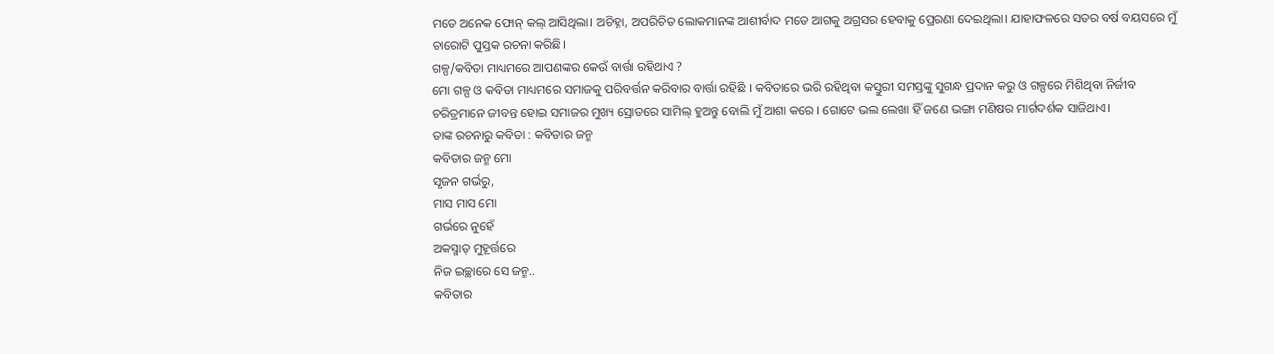ମତେ ଅନେକ ଫୋନ୍ କଲ୍ ଆସିଥିଲା। ଅଚିହ୍ନା, ଅପରିଚିତ ଲୋକମାନଙ୍କ ଆଶୀର୍ବାଦ ମତେ ଆଗକୁ ଅଗ୍ରସର ହେବାକୁ ପ୍ରେରଣା ଦେଇଥିଲା। ଯାହାଫଳରେ ସତର ବର୍ଷ ବୟସରେ ମୁଁ ଚାରୋଟି ପୁସ୍ତକ ରଚନା କରିଛି।
ଗଳ୍ପ/କବିତା ମାଧ୍ୟମରେ ଆପଣଙ୍କର କେଉଁ ବାର୍ତ୍ତା ରହିଥାଏ ?
ମୋ ଗଳ୍ପ ଓ କବିତା ମାଧ୍ୟମରେ ସମାଜକୁ ପରିବର୍ତ୍ତନ କରିବାର ବାର୍ତ୍ତା ରହିଛି । କବିତାରେ ଭରି ରହିଥିବା କସ୍ତୁରୀ ସମସ୍ତଙ୍କୁ ସୁଗନ୍ଧ ପ୍ରଦାନ କରୁ ଓ ଗଳ୍ପରେ ମିଶିଥିବା ନିର୍ଜୀବ ଚରିତ୍ରମାନେ ଜୀବନ୍ତ ହୋଇ ସମାଜର ମୁଖ୍ୟ ସ୍ରୋତରେ ସାମିଲ୍ ହୁଅନ୍ତୁ ବୋଲି ମୁଁ ଆଶା କରେ । ଗୋଟେ ଭଲ ଲେଖା ହିଁ ଜଣେ ଭଙ୍ଗା ମଣିଷର ମାର୍ଗଦର୍ଶକ ସାଜିଥାଏ।
ତାଙ୍କ ରଚନାରୁ କବିତା : କବିତାର ଜନ୍ମ
କବିତାର ଜନ୍ମ ମୋ
ସୃଜନ ଗର୍ଭରୁ,
ମାସ ମାସ ମୋ
ଗର୍ଭରେ ନୁହେଁ
ଅକସ୍ମାତ୍ ମୁହୂର୍ତ୍ତରେ
ନିଜ ଇଚ୍ଛାରେ ସେ ଜନ୍ମ..
କବିତାର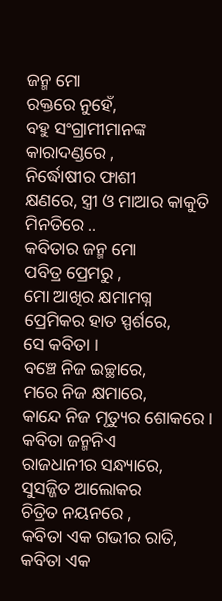ଜନ୍ମ ମୋ
ରକ୍ତରେ ନୁହେଁ,
ବହୁ ସଂଗ୍ରାମୀମାନଙ୍କ
କାରାଦଣ୍ଡରେ ,
ନିର୍ଦ୍ଧୋଷୀର ଫାଶୀ
କ୍ଷଣରେ, ସ୍ତ୍ରୀ ଓ ମାଆର କାକୁତି ମିନତିରେ ..
କବିତାର ଜନ୍ମ ମୋ
ପବିତ୍ର ପ୍ରେମରୁ ,
ମୋ ଆଖିର କ୍ଷମାମଗ୍ନ
ପ୍ରେମିକର ହାତ ସ୍ପର୍ଶରେ,
ସେ କବିତା ।
ବଞ୍ଚେ ନିଜ ଇଚ୍ଛାରେ,
ମରେ ନିଜ କ୍ଷମାରେ,
କାନ୍ଦେ ନିଜ ମୃତ୍ୟୁର ଶୋକରେ ।
କବିତା ଜନ୍ମନିଏ
ରାଜଧାନୀର ସନ୍ଧ୍ୟାରେ,
ସୁସଜ୍ଜିତ ଆଲୋକର
ଚିତ୍ରିତ ନୟନରେ ,
କବିତା ଏକ ଗଭୀର ରାତି,
କବିତା ଏକ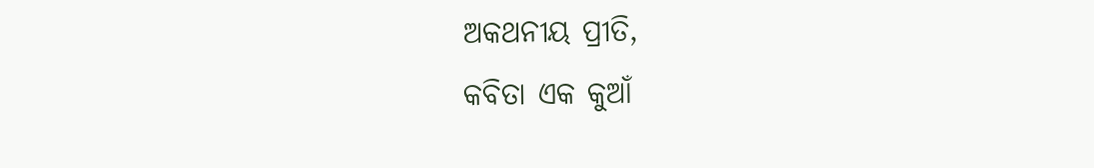ଅକଥନୀୟ ପ୍ରୀତି,
କବିତା ଏକ କୁଆଁ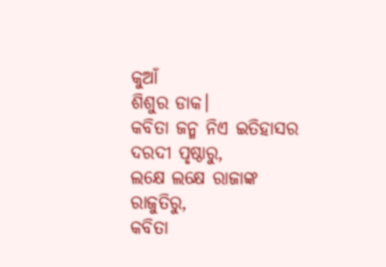କୁଆଁ
ଶିଶୁର ଡାକ।
କବିତା ଜନ୍ମ ନିଏ ଇତିହାସର
ଦରଦୀ ପୃଷ୍ଠାରୁ,
ଲକ୍ଷେ ଲକ୍ଷେ ରାଜାଙ୍କ
ରାଜୁତିରୁ,
କବିତା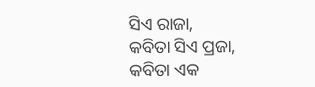ସିଏ ରାଜା,
କବିତା ସିଏ ପ୍ରଜା,
କବିତା ଏକ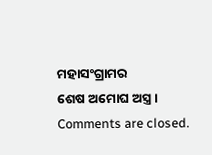ମହାସଂଗ୍ରାମର
ଶେଷ ଅମୋଘ ଅସ୍ତ୍ର।
Comments are closed.